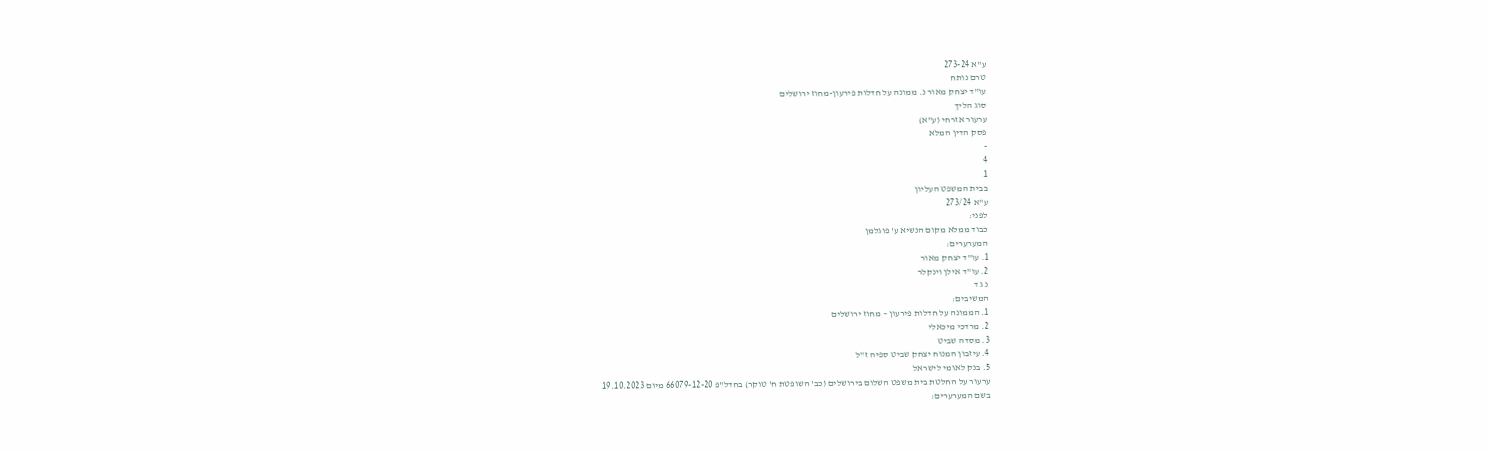ע"א 273-24
טרם נותח
עו"ד יצחק מאור נ. ממונה על חדלות פירעון-מחוז ירושלים
סוג הליך
ערעור אזרחי (ע"א)
פסק הדין המלא
-
4
1
בבית המשפט העליון
ע"א 273/24
לפני:
כבוד ממלא מקום הנשיא ע' פוגלמן
המערערים:
1. עו"ד יצחק מאור
2. עו"ד אילן וינקלר
נ ג ד
המשיבים:
1. הממונה על חדלות פירעון – מחוז ירושלים
2. מרדכי מיכאלי
3. מסדה שביט
4. עיזבון המנוח יצחק שביט ספיה ז"ל
5. בנק לאומי לישראל
ערעור על החלטת בית משפט השלום בירושלים (כב' השופטת ח' טוקר) בחדל"פ 66079-12-20 מיום 19.10.2023
בשם המערערים: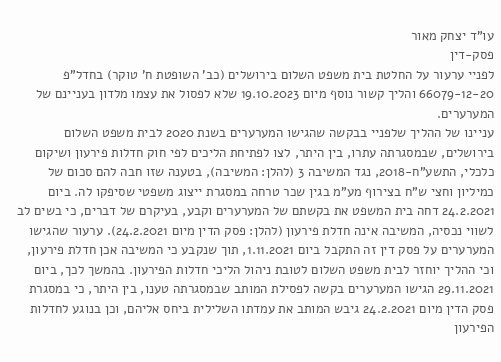עו"ד יצחק מאור
פסק-דין
לפניי ערעור על החלטת בית משפט השלום בירושלים (כב' השופטת ח' טוקר) בחדל"פ 66079-12-20 והליך קשור נוסף מיום 19.10.2023 שלא לפסול את עצמו מלדון בעניינם של המערערים.
עניינו של ההליך שלפניי בבקשה שהגישו המערערים בשנת 2020 לבית משפט השלום בירושלים, שבמסגרתה עתרו, בין היתר, לצו לפתיחת הליכים לפי חוק חדלות פירעון ושיקום כלכלי, התשע"ח-2018, נגד המשיבה 3 (להלן: המשיבה), בטענה שזו חבה להם סכום של כמיליון וחצי ש"ח בצירוף מע"מ בגין שכר טרחה במסגרת ייצוג משפטי שסיפקו לה. ביום 24.2.2021 דחה בית המשפט את בקשתם של המערערים וקבע, בעיקרם של דברים, כי בשים לב לשווי נכסיה, המשיבה אינה חדלת פירעון (להלן: פסק הדין מיום 24.2.2021). ערעור שהגישו המערערים על פסק דין זה התקבל ביום 1.11.2021, תוך שנקבע כי המשיבה אכן חדלת פירעון, וכי ההליך יוחזר לבית משפט השלום לטובת ניהול הליכי חדלות הפירעון. בהמשך לכך, ביום 29.11.2021 הגישו המערערים בקשה לפסילת המותב שבמסגרתה טענו, בין היתר, כי במסגרת פסק הדין מיום 24.2.2021 גיבש המותב את עמדתו השלילית ביחס אליהם, וכן בנוגע לחדלות הפירעון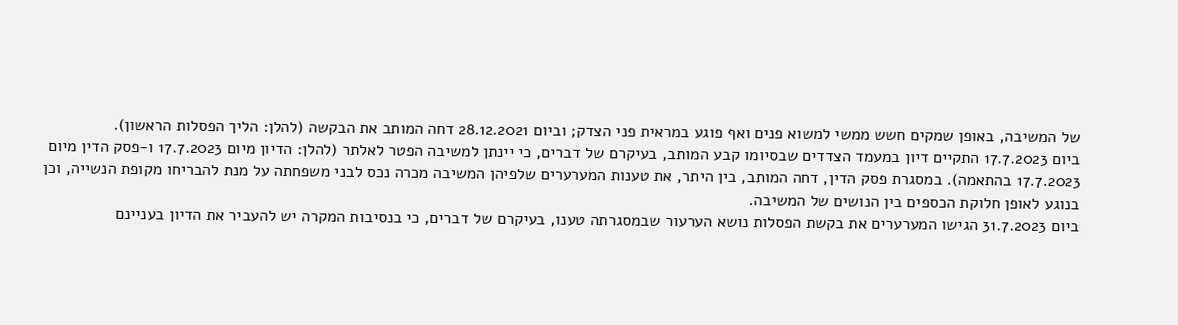של המשיבה, באופן שמקים חשש ממשי למשוא פנים ואף פוגע במראית פני הצדק; וביום 28.12.2021 דחה המותב את הבקשה (להלן: הליך הפסלות הראשון).
ביום 17.7.2023 התקיים דיון במעמד הצדדים שבסיומו קבע המותב, בעיקרם של דברים, כי יינתן למשיבה הפטר לאלתר (להלן: הדיון מיום 17.7.2023 ו-פסק הדין מיום 17.7.2023 בהתאמה). במסגרת פסק הדין, דחה המותב, בין היתר, את טענות המערערים שלפיהן המשיבה מכרה נכס לבני משפחתה על מנת להבריחו מקופת הנשייה, וכן בנוגע לאופן חלוקת הכספים בין הנושים של המשיבה.
ביום 31.7.2023 הגישו המערערים את בקשת הפסלות נושא הערעור שבמסגרתה טענו, בעיקרם של דברים, כי בנסיבות המקרה יש להעביר את הדיון בעניינם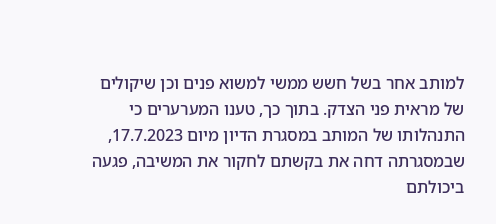למותב אחר בשל חשש ממשי למשוא פנים וכן שיקולים של מראית פני הצדק. בתוך כך, טענו המערערים כי התנהלותו של המותב במסגרת הדיון מיום 17.7.2023, שבמסגרתה דחה את בקשתם לחקור את המשיבה, פגעה ביכולתם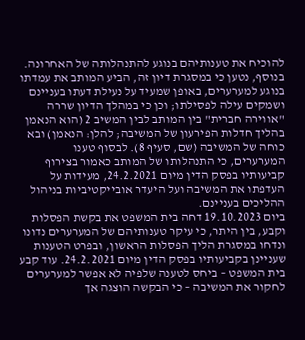להוכיח את טענותיהם בנוגע להתנהלותה של האחרונה. בנוסף, נטען כי במסגרת דיון זה, הביע המותב את עמדתו בנוגע למערערים, באופן שמעיד על נעילת דעתו בעניינם ושמקים עילה לפסילתו; וכן כי במהלך הדיון שררה "אווירה חברית" בין המותב לבין המשיב 2 (הוא הנאמן בהליך חדלות הפירעון של המשיבה; להלן: הנאמן) ובא כוחה של המשיבה (שם, סעיף 8). לבסוף טענו המערערים, כי התנהלותו של המותב כאמור בצירוף קביעותיו בפסק הדין מיום 24.2.2021, מעידות על העדפתו את המשיבה ועל היעדר אובייקטיביות בניהול ההליכים בעניינם.
ביום 19.10.2023 דחה בית המשפט את בקשת הפסלות וקבע, בין היתר, כי עיקר טענותיהם של המערערים נדונו ונדחו במסגרת הליך הפסלות הראשון, ובפרט הטענות שעניינן בקביעותיו בפסק הדין מיום 24.2.2021. עוד קבע בית המשפט – ביחס לטענה שלפיה לא אפשר למערערים לחקור את המשיבה – כי הבקשה הוצגה אך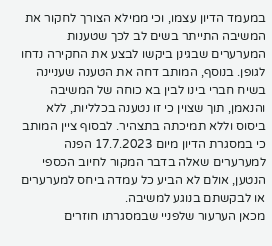במעמד הדיון עצמו, וכי ממילא הצורך לחקור את המשיבה התייתר בשים לב לכך שטענות המערערים שבגינן ביקשו לבצע את החקירה נדחו לגופן. בנוסף, המותב דחה את הטענה שעניינה בשיח חברי בינו לבין בא כוחה של המשיבה והנאמן, תוך שצוין כי זו נטענה בכלליות, ללא ביסוס וללא תמיכתה בתצהיר. לבסוף ציין המותב כי במסגרת הדיון מיום 17.7.2023 הפנה למערערים שאלה בדבר המקור לחיוב הכספי הנטען, אולם לא הביע כל עמדה ביחס למערערים או לבקשתם בנוגע למשיבה.
מכאן הערעור שלפניי שבמסגרתו חוזרים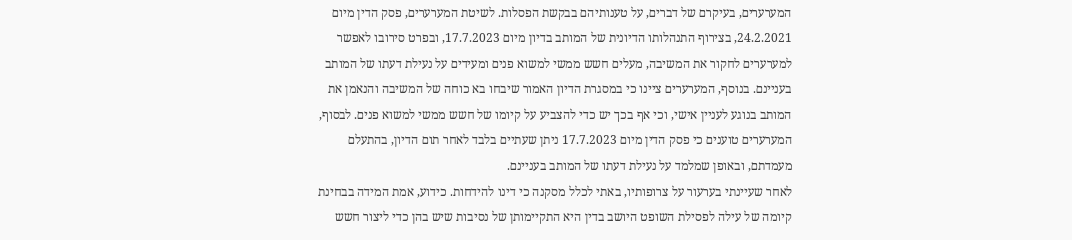המערערים, בעיקרם של דברים, על טענותיהם בבקשת הפסלות. לשיטת המערערים, פסק הדין מיום 24.2.2021, בצירוף התנהלותו הדיונית של המותב בדיון מיום 17.7.2023, ובפרט סירובו לאפשר למערערים לחקור את המשיבה, מעלים חשש ממשי למשוא פנים ומעידים על נעילת דעתו של המותב בעניינם. בנוסף, המערערים ציינו כי במסגרת הדיון האמור שיבחו בא כוחה של המשיבה והנאמן את המותב בנוגע לעניין אישי, וכי אף בכך יש כדי להצביע על קיומו של חשש ממשי למשוא פנים. לבסוף, המערערים טוענים כי פסק הדין מיום 17.7.2023 ניתן שעתיים בלבד לאחר תום הדיון, בהתעלם מעמדתם, ובאופן שמלמד על נעילת דעתו של המותב בעניינם.
לאחר שעיינתי בערעור על צרופותיו, באתי לכלל מסקנה כי דינו להידחות. כידוע, אמת המידה בבחינת קיומה של עילה לפסילת השופט היושב בדין היא התקיימותן של נסיבות שיש בהן כדי ליצור חשש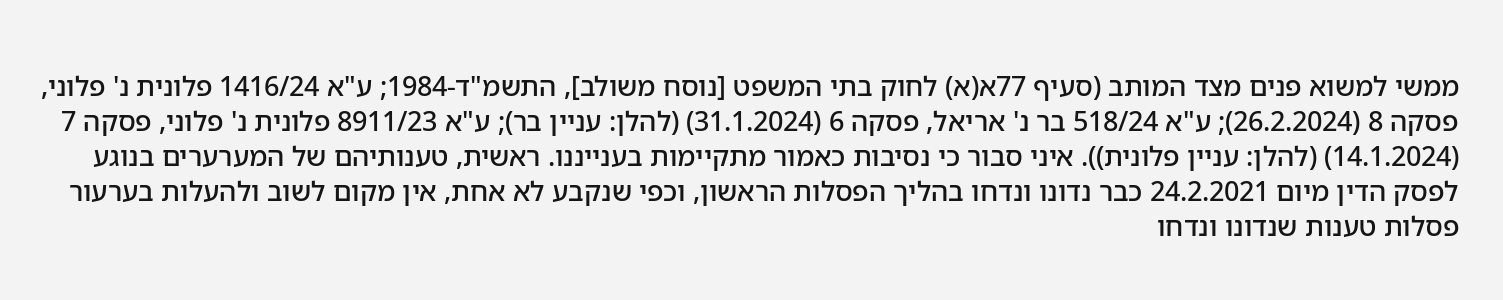ממשי למשוא פנים מצד המותב (סעיף 77א(א) לחוק בתי המשפט [נוסח משולב], התשמ"ד-1984; ע"א 1416/24 פלונית נ' פלוני, פסקה 8 (26.2.2024); ע"א 518/24 בר נ' אריאל, פסקה 6 (31.1.2024) (להלן: עניין בר); ע"א 8911/23 פלונית נ' פלוני, פסקה 7 (14.1.2024) (להלן: עניין פלונית)). איני סבור כי נסיבות כאמור מתקיימות בענייננו. ראשית, טענותיהם של המערערים בנוגע לפסק הדין מיום 24.2.2021 כבר נדונו ונדחו בהליך הפסלות הראשון, וכפי שנקבע לא אחת, אין מקום לשוב ולהעלות בערעור פסלות טענות שנדונו ונדחו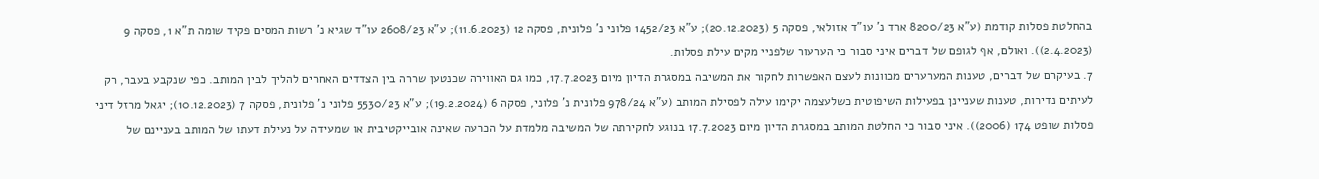בהחלטת פסלות קודמת (ע"א 8200/23 ארד נ' עו"ד אזולאי, פסקה 5 (20.12.2023); ע"א 1452/23 פלוני נ' פלונית, פסקה 12 (11.6.2023); ע"א 2608/23 עו"ד שגיא נ' רשות המסים פקיד שומה ת"א 1, פסקה 9 (2.4.2023)). ואולם, אף לגופם של דברים איני סבור כי הערעור שלפניי מקים עילת פסלות.
7. בעיקרם של דברים, טענות המערערים מכוונות לעצם האפשרות לחקור את המשיבה במסגרת הדיון מיום 17.7.2023, כמו גם האווירה שכנטען שררה בין הצדדים האחרים להליך לבין המותב. כפי שנקבע בעבר, רק לעיתים נדירות, טענות שעניינן בפעילות השיפוטית כשלעצמה יקימו עילה לפסילת המותב (ע"א 978/24 פלונית נ' פלוני, פסקה 6 (19.2.2024); ע"א 5530/23 פלוני נ' פלונית, פסקה 7 (10.12.2023); יגאל מרזל דיני פסלות שופט 174 (2006)). איני סבור כי החלטת המותב במסגרת הדיון מיום 17.7.2023 בנוגע לחקירתה של המשיבה מלמדת על הכרעה שאינה אובייקטיבית או שמעידה על נעילת דעתו של המותב בעניינם של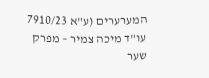המערערים (ע"א 7910/23 עו"ד מיכה צמיר – מפרק שער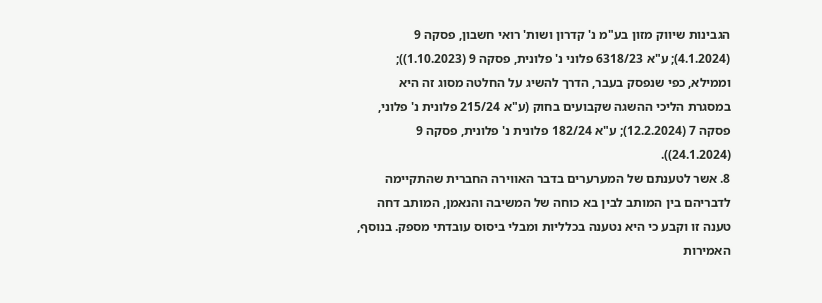הגבינות שיווק מזון בע"מ נ' קדרון ושות' רואי חשבון, פסקה 9 (4.1.2024); ע"א 6318/23 פלוני נ' פלונית, פסקה 9 (1.10.2023)); וממילא, כפי שנפסק בעבר, הדרך להשיג על החלטה מסוג זה היא במסגרת הליכי ההשגה שקבועים בחוק (ע"א 215/24 פלונית נ' פלוני, פסקה 7 (12.2.2024); ע"א 182/24 פלונית נ' פלונית, פסקה 9 (24.1.2024)).
8. אשר לטענתם של המערערים בדבר האווירה החברית שהתקיימה לדבריהם בין המותב לבין בא כוחה של המשיבה והנאמן, המותב דחה טענה זו וקבע כי היא נטענה בכלליות ומבלי ביסוס עובדתי מספק. בנוסף, האמירות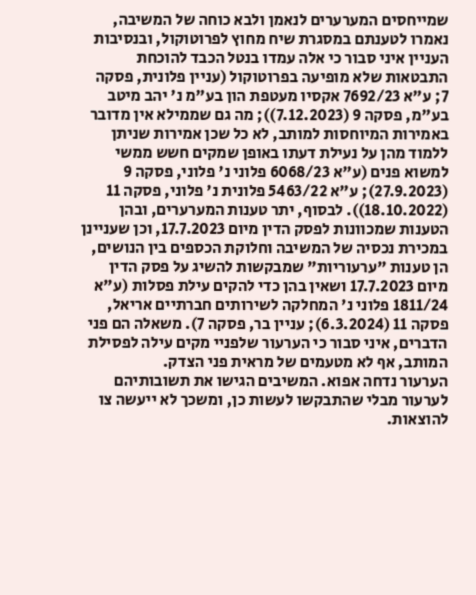שמייחסים המערערים לנאמן ולבא כוחה של המשיבה, נאמרו לטענתם במסגרת שיח מחוץ לפרוטוקול, ובנסיבות העניין איני סבור כי אלה עמדו בנטל הכבד להוכחת התבטאות שלא מופיעה בפרוטוקול (עניין פלונית, פסקה 7; ע"א 7692/23 אקסיו מעטפת הון בע"מ נ' יהב מיטב בע"מ, פסקה 9 (7.12.2023)); מה גם שממילא אין מדובר באמירות המיוחסות למותב, לא כל שכן אמירות שניתן ללמוד מהן על נעילת דעתו באופן שמקים חשש ממשי למשוא פנים (ע"א 6068/23 פלוני נ' פלוני, פסקה 9 (27.9.2023); ע"א 5463/22 פלונית נ' פלוני, פסקה 11 (18.10.2022)). לבסוף, יתר טענות המערערים, ובהן הטענות שמכוונות לפסק הדין מיום 17.7.2023, וכן שעניינן במכירת נכסיה של המשיבה וחלוקת הכספים בין הנושים, הן טענות "ערעוריות" שמבקשות להשיג על פסק הדין מיום 17.7.2023 ושאין בהן כדי להקים עילת פסלות (ע"א 1811/24 פלוני נ' המחלקה לשירותים חברתיים אריאל, פסקה 11 (6.3.2024); עניין בר, פסקה 7). משאלה הם פני הדברים, איני סבור כי הערעור שלפניי מקים עילה לפסילת המותב, אף לא מטעמים של מראית פני הצדק.
הערעור נדחה אפוא. המשיבים הגישו את תשובותיהם לערעור מבלי שהתבקשו לעשות כן, ומשכך לא ייעשה צו להוצאות.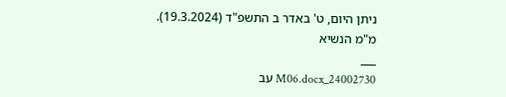ניתן היום, ט' באדר ב התשפ"ד (19.3.2024).
מ"מ הנשיא
___
24002730_M06.docx עב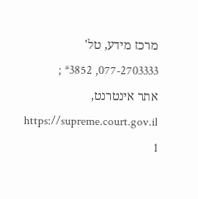מרכז מידע, טל' 077-2703333, 3852* ; אתר אינטרנט, https://supreme.court.gov.il
1